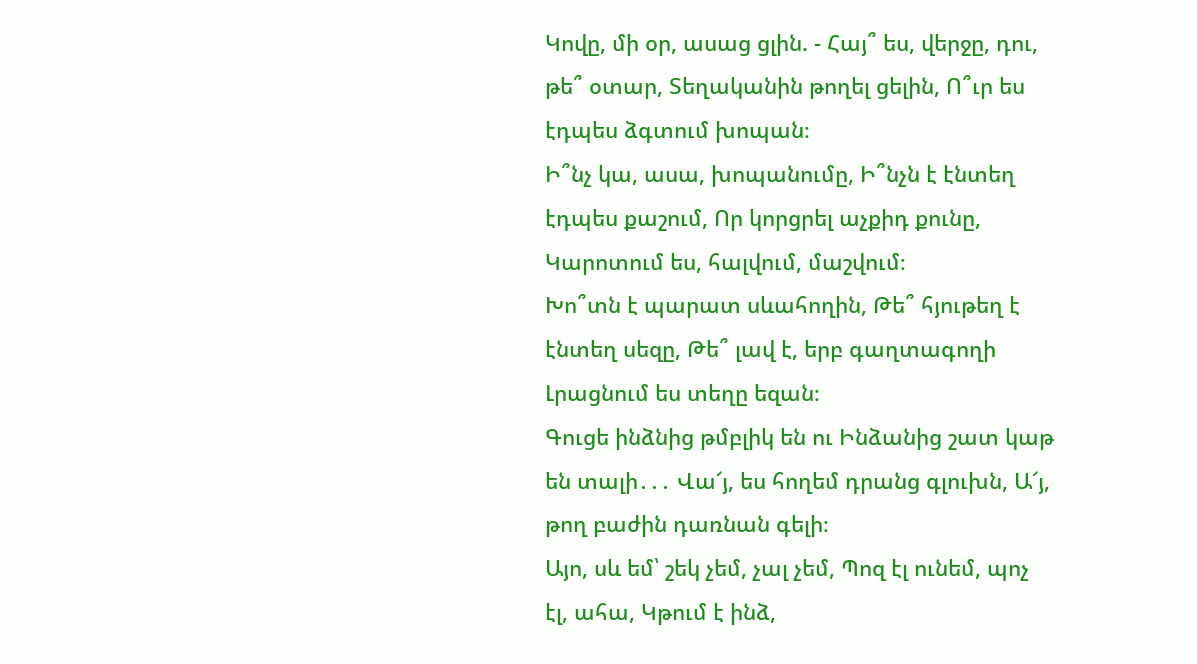Կովը, մի օր, ասաց ցլին. - Հայ՞ ես, վերջը, դու, թե՞ օտար, Տեղականին թողել ցելին, Ո՞ւր ես էդպես ձգտում խոպան։
Ի՞նչ կա, ասա, խոպանումը, Ի՞նչն է էնտեղ էդպես քաշում, Որ կորցրել աչքիդ քունը, Կարոտում ես, հալվում, մաշվում։
Խո՞տն է պարատ սևահողին, Թե՞ հյութեղ է էնտեղ սեզը, Թե՞ լավ է, երբ գաղտագողի Լրացնում ես տեղը եզան։
Գուցե ինձնից թմբլիկ են ու Ինձանից շատ կաթ են տալի․․․ Վա՜յ, ես հողեմ դրանց գլուխն, Ա՜յ, թող բաժին դառնան գելի։
Այո, սև եմ՝ շեկ չեմ, չալ չեմ, Պոզ էլ ունեմ, պոչ էլ, ահա, Կթում է ինձ,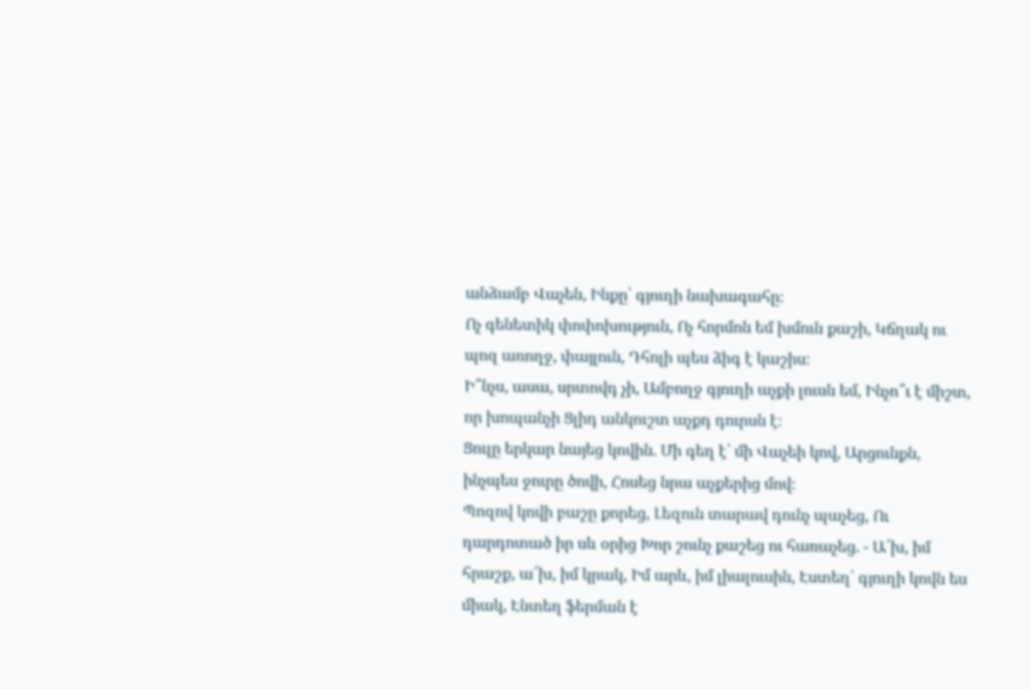անձամբ Վաչեն, Ինքը՝ գյուղի նախագահը։
Ոչ գենետիկ փոփոխություն, Ոչ հորմոն եմ խմուն քաշի, Կճղակ ու պոզ առողջ, փայլուն, Դհոլի պես ձիգ է կաշիս։
Ի՞նչս, ասա, սրտովդ չի, Ամբողջ գյուղի աչքի լուսն եմ, Ինչո՞ւ է միշտ, որ խոպանչի Ցլիդ անկուշտ աչքդ դուրսն է։
Ցուլը երկար նայեց կովին. Մի գեղ է՝ մի Վաչեի կով, Արցունքն, ինչպես ջուրը ծովի, Հոսեց նրա աչքերից մով։
Պոզով կովի բաշը քորեց, Լեզուն տարավ դունչ պաչեց, Ու դարդոտած իր սև օրից Խոր շունչ քաշեց ու հառաչեց. - Ա՜խ, իմ հրաշք, ա՜խ, իմ կրակ, Իմ արև, իմ լիալուսին, Էստեղ՝ գյուղի կովն ես միակ, Էնտեղ ֆերման է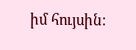իմ հույսին։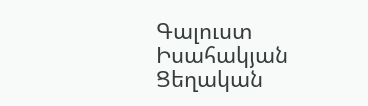Գալուստ Իսահակյան Ցեղական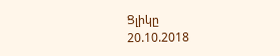Ցլիկը
20.10.2018